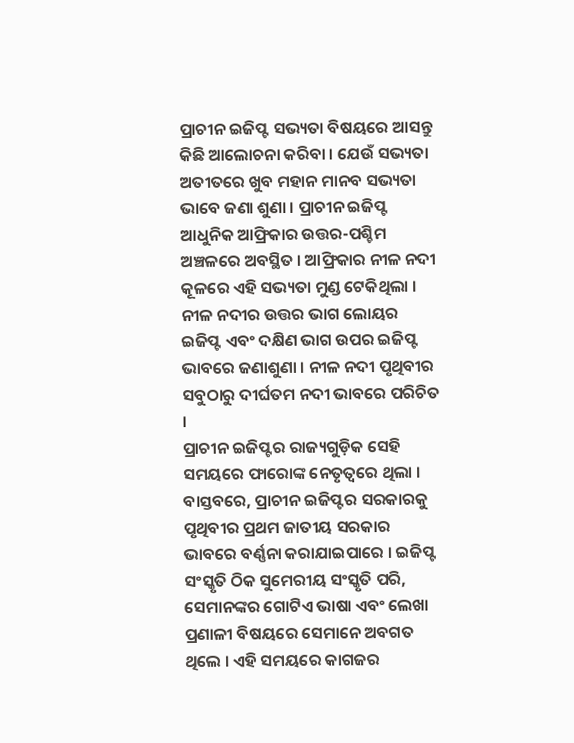ପ୍ରାଚୀନ ଇଜିପ୍ଟ ସଭ୍ୟତା ବିଷୟରେ ଆସନ୍ତୁ କିଛି ଆଲୋଚନା କରିବା । ଯେଉଁ ସଭ୍ୟତା ଅତୀତରେ ଖୁବ ମହାନ ମାନବ ସଭ୍ୟତା ଭାବେ ଜଣା ଶୁଣା । ପ୍ରାଚୀନ ଇଜିପ୍ଟ ଆଧୁନିକ ଆଫ୍ରିକାର ଉତ୍ତର-ପଶ୍ଚିମ ଅଞ୍ଚଳରେ ଅବସ୍ଥିତ । ଆଫ୍ରିକାର ନୀଳ ନଦୀ କୂଳରେ ଏହି ସଭ୍ୟତା ମୁଣ୍ଡ ଟେକିଥିଲା । ନୀଳ ନଦୀର ଉତ୍ତର ଭାଗ ଲୋୟର ଇଜିପ୍ଟ ଏବଂ ଦକ୍ଷିଣ ଭାଗ ଉପର ଇଜିପ୍ଟ ଭାବରେ ଜଣାଶୁଣା । ନୀଳ ନଦୀ ପୃଥିବୀର ସବୁଠାରୁ ଦୀର୍ଘତମ ନଦୀ ଭାବରେ ପରିଚିତ ।
ପ୍ରାଚୀନ ଇଜିପ୍ଟର ରାଜ୍ୟଗୁଡ଼ିକ ସେହି ସମୟରେ ଫାରୋଙ୍କ ନେତୃତ୍ୱରେ ଥିଲା । ବାସ୍ତବରେ, ପ୍ରାଚୀନ ଇଜିପ୍ଟର ସରକାରକୁ ପୃଥିବୀର ପ୍ରଥମ ଜାତୀୟ ସରକାର ଭାବରେ ବର୍ଣ୍ଣନା କରାଯାଇପାରେ । ଇଜିପ୍ଟ ସଂସ୍କୃତି ଠିକ ସୁମେରୀୟ ସଂସ୍କୃତି ପରି, ସେମାନଙ୍କର ଗୋଟିଏ ଭାଷା ଏବଂ ଲେଖା ପ୍ରଣାଳୀ ବିଷୟରେ ସେମାନେ ଅବଗତ ଥିଲେ । ଏହି ସମୟରେ କାଗଜର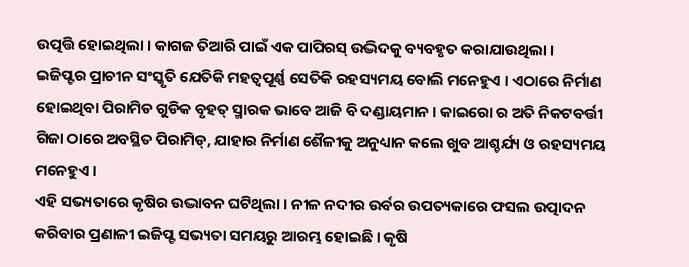ଉତ୍ପତ୍ତି ହୋଇଥିଲା । କାଗଜ ତିଆରି ପାଇଁ ଏକ ପାପିରସ୍ ଉଦ୍ଭିଦକୁ ବ୍ୟବହୃତ କରାଯାଉଥିଲା ।
ଇଜିପ୍ଟର ପ୍ରାଚୀନ ସଂସ୍କୃତି ଯେତିକି ମହତ୍ଵପୂର୍ଣ୍ଣ ସେତିକି ରହସ୍ୟମୟ ବୋଲି ମନେହୁଏ । ଏଠାରେ ନିର୍ମାଣ ହୋଇଥିବା ପିରାମିଡ ଗୁଡିକ ବୃହତ୍ ସ୍ମାରକ ଭାବେ ଆଜି ବି ଦଣ୍ଡାୟମାନ । କାଇରୋ ର ଅତି ନିକଟବର୍ତ୍ତୀ ଗିଜା ଠାରେ ଅବସ୍ଥିତ ପିରାମିଡ୍, ଯାହାର ନିର୍ମାଣ ଶୈଳୀକୁ ଅନୁଧ୍ୟାନ କଲେ ଖୁବ ଆଶ୍ଚର୍ଯ୍ୟ ଓ ରହସ୍ୟମୟ ମନେହୁଏ ।
ଏହି ସଭ୍ୟତାରେ କୃଷିର ଉଦ୍ଭାବନ ଘଟିଥିଲା । ନୀଳ ନଦୀର ଉର୍ବର ଉପତ୍ୟକାରେ ଫସଲ ଉତ୍ପାଦନ କରିବାର ପ୍ରଣାଳୀ ଇଜିପ୍ଟ ସଭ୍ୟତା ସମୟରୁ ଆରମ୍ଭ ହୋଇଛି । କୃଷି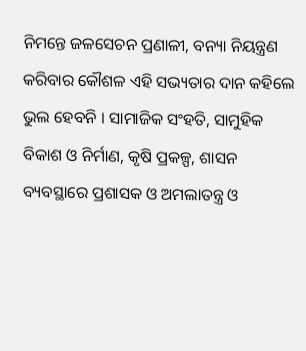ନିମନ୍ତେ ଜଳସେଚନ ପ୍ରଣାଳୀ, ବନ୍ୟା ନିୟନ୍ତ୍ରଣ କରିବାର କୌଶଳ ଏହି ସଭ୍ୟତାର ଦାନ କହିଲେ ଭୁଲ ହେବନି । ସାମାଜିକ ସଂହତି, ସାମୁହିକ ବିକାଶ ଓ ନିର୍ମାଣ, କୃଷି ପ୍ରକଳ୍ପ, ଶାସନ ବ୍ୟବସ୍ଥାରେ ପ୍ରଶାସକ ଓ ଅମଲାତନ୍ତ୍ର ଓ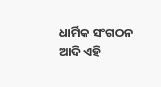ଧାର୍ମିକ ସଂଗଠନ ଆଦି ଏହି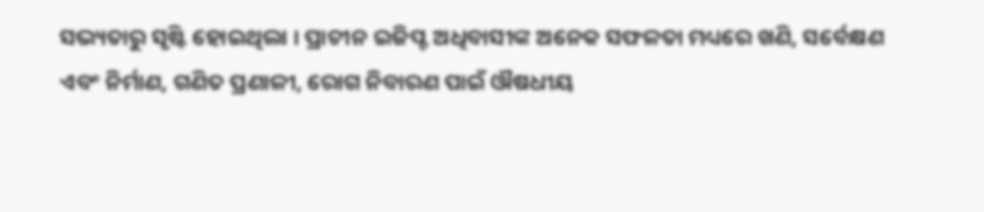ସଭ୍ୟତାରୁ ସୃଷ୍ଟି ହୋଇଥିଲା । ପ୍ରାଚୀନ ଇଜିପ୍ଟ ଅଧିବାସୀଙ୍କ ଅନେକ ସଫଳତା ମଧ୍ୟରେ ଖଣି, ସର୍ବେକ୍ଷଣ ଏବଂ ନିର୍ମାଣ, ଗଣିତ ପ୍ରଣାଳୀ, ରୋଗ ନିବାରଣ ପାଇଁ ଔଷଧୀୟ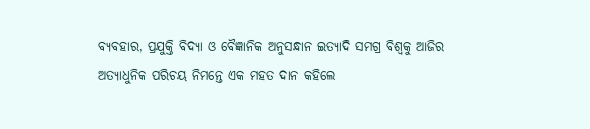ବ୍ୟବହାର, ପ୍ରଯୁକ୍ତି ବିଦ୍ୟା ଓ ବୈଜ୍ଞାନିକ ଅନୁସନ୍ଧାନ ଇତ୍ୟାଦି ସମଗ୍ର ବିଶ୍ଵକୁ ଆଜିର ଅତ୍ୟାଧୁନିକ ପରିଚୟ ନିମନ୍ତେ ଏକ ମହତ ଦାନ କହିଲେ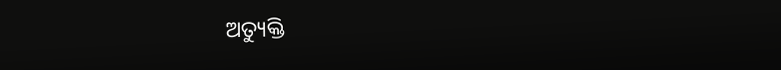ଅତ୍ୟୁକ୍ତି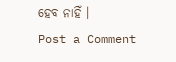ହେବ ନାହିଁ ।
Post a Comment